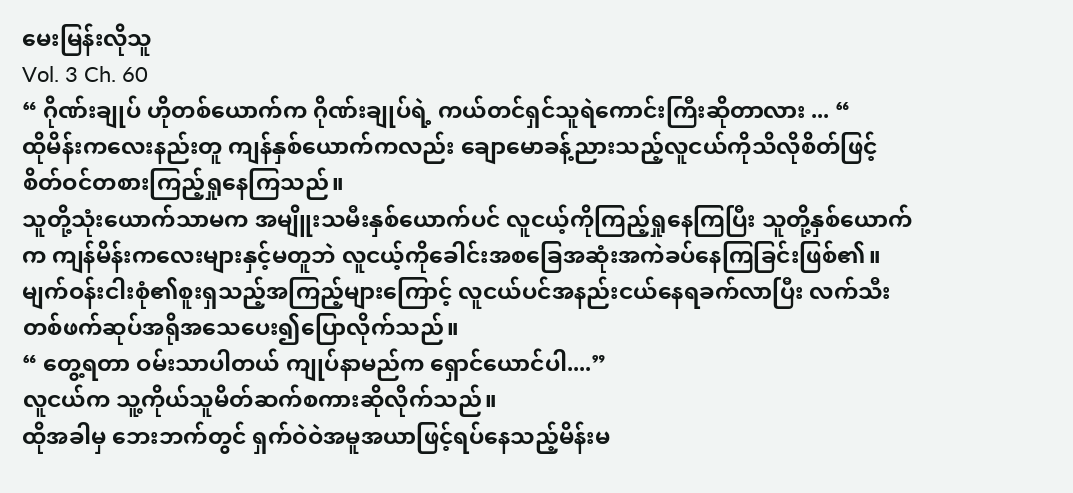မေးမြန်းလိုသူ
Vol. 3 Ch. 60
“ ဂိုဏ်းချုပ် ဟိုတစ်ယောက်က ဂိုဏ်းချုပ်ရဲ့ ကယ်တင်ရှင်သူရဲကောင်းကြီးဆိုတာလား ... “
ထိုမိန်းကလေးနည်းတူ ကျန်နှစ်ယောက်ကလည်း ချောမောခန့်ညားသည့်လူငယ်ကိုသိလိုစိတ်ဖြင့်စိတ်ဝင်တစားကြည့်ရှုနေကြသည်။
သူတို့သုံးယောက်သာမက အမျိူးသမီးနှစ်ယောက်ပင် လူငယ့်ကိုကြည့်ရှုနေကြပြီး သူတို့နှစ်ယောက်က ကျန်မိန်းကလေးများနှင့်မတူဘဲ လူငယ့်ကိုခေါင်းအစခြေအဆုံးအကဲခပ်နေကြခြင်းဖြစ်၏။
မျက်ဝန်းငါးစုံ၏စူးရှသည့်အကြည့်များကြောင့် လူငယ်ပင်အနည်းငယ်နေရခက်လာပြီး လက်သီးတစ်ဖက်ဆုပ်အရိုအသေပေး၍ပြောလိုက်သည်။
“ တွေ့ရတာ ဝမ်းသာပါတယ် ကျုပ်နာမည်က ရှောင်ယောင်ပါ....”
လူငယ်က သူ့ကိုယ်သူမိတ်ဆက်စကားဆိုလိုက်သည်။
ထိုအခါမှ ဘေးဘက်တွင် ရှက်ဝဲဝဲအမူအယာဖြင့်ရပ်နေသည့်မိန်းမ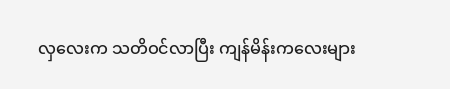လှလေးက သတိဝင်လာပြီး ကျန်မိန်းကလေးများ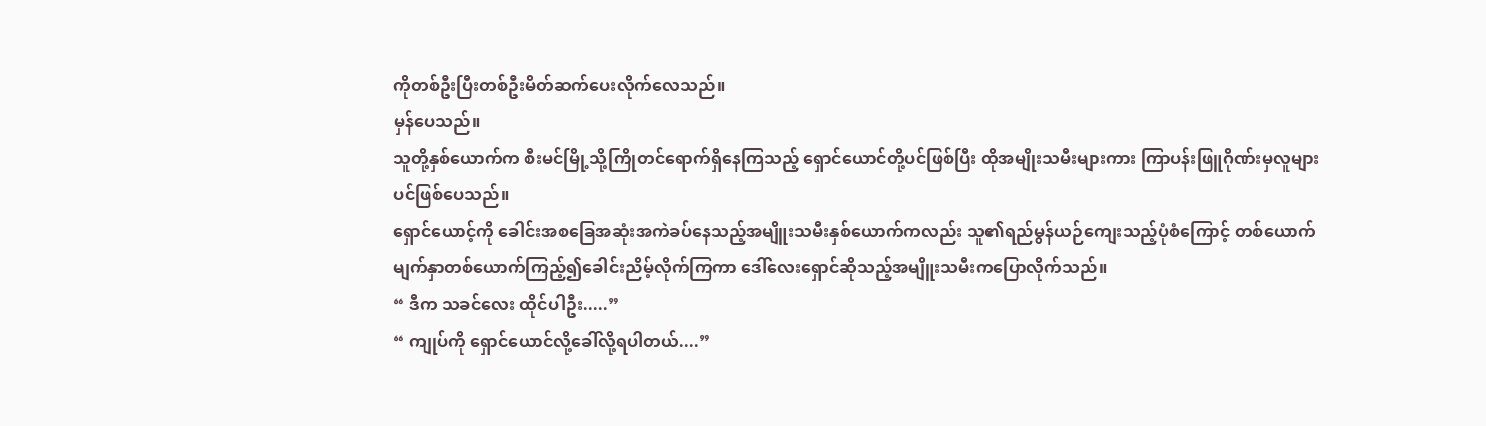ကိုတစ်ဦးပြီးတစ်ဦးမိတ်ဆက်ပေးလိုက်လေသည်။
မှန်ပေသည်။
သူတို့နှစ်ယောက်က စီးမင်မြို့သို့ကြိုတင်ရောက်ရှိနေကြသည့် ရှောင်ယောင်တို့ပင်ဖြစ်ပြီး ထိုအမျိုးသမီးများကား ကြာပန်းဖြူဂိုဏ်းမှလူများပင်ဖြစ်ပေသည်။
ရှောင်ယောင့်ကို ခေါင်းအစခြေအဆုံးအကဲခပ်နေသည့်အမျိူးသမီးနှစ်ယောက်ကလည်း သူ၏ရည်မွန်ယဉ်ကျေးသည့်ပုံစံကြောင့် တစ်ယောက်မျက်နှာတစ်ယောက်ကြည့်၍ခေါင်းညိမ့်လိုက်ကြကာ ဒေါ်လေးရှောင်ဆိုသည့်အမျိူးသမီးကပြောလိုက်သည်။
“ ဒီက သခင်လေး ထိုင်ပါဦး.....”
“ ကျုပ်ကို ရှောင်ယောင်လို့ခေါ်လို့ရပါတယ်....”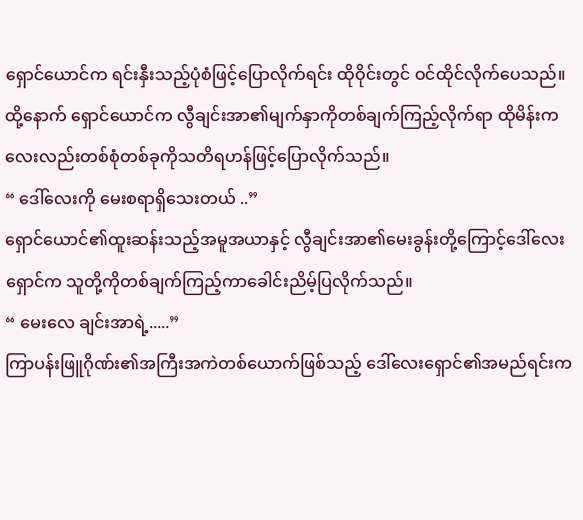ရှောင်ယောင်က ရင်းနှီးသည့်ပုံစံဖြင့်ပြောလိုက်ရင်း ထိုဝိုင်းတွင် ဝင်ထိုင်လိုက်ပေသည်။
ထို့နောက် ရှောင်ယောင်က လွီချင်းအာ၏မျက်နှာကိုတစ်ချက်ကြည့်လိုက်ရာ ထိုမိန်းကလေးလည်းတစ်စုံတစ်ခုကိုသတိရဟန်ဖြင့်ပြောလိုက်သည်။
“ ဒေါ်လေးကို မေးစရာရှိသေးတယ် ..”
ရှောင်ယောင်၏ထူးဆန်းသည့်အမူအယာနှင့် လွီချင်းအာ၏မေးခွန်းတို့ကြောင့်ဒေါ်လေးရှောင်က သူတို့ကိုတစ်ချက်ကြည့်ကာခေါင်းညိမ့်ပြလိုက်သည်။
“ မေးလေ ချင်းအာရဲ့.....”
ကြာပန်းဖြူဂိုဏ်း၏အကြီးအကဲတစ်ယောက်ဖြစ်သည့် ဒေါ်လေးရှောင်၏အမည်ရင်းက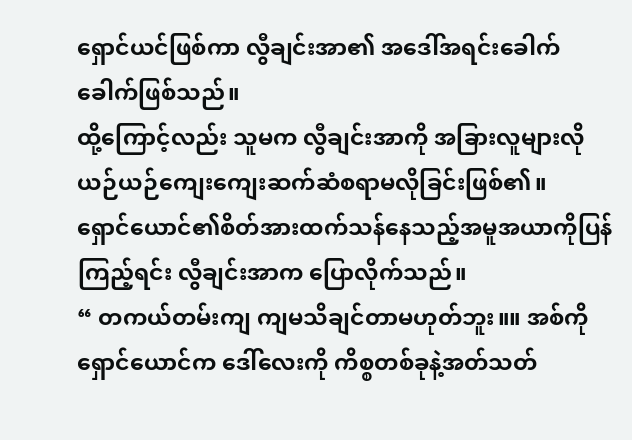ရှောင်ယင်ဖြစ်ကာ လွီချင်းအာ၏ အဒေါ်အရင်းခေါက်ခေါက်ဖြစ်သည်။
ထို့ကြောင့်လည်း သူမက လွီချင်းအာကို အခြားလူများလိုယဉ်ယဉ်ကျေးကျေးဆက်ဆံစရာမလိုခြင်းဖြစ်၏။
ရှောင်ယောင်၏စိတ်အားထက်သန်နေသည့်အမူအယာကိုပြန်ကြည့်ရင်း လွီချင်းအာက ပြောလိုက်သည်။
“ တကယ်တမ်းကျ ကျမသိချင်တာမဟုတ်ဘူး။။ အစ်ကိုရှောင်ယောင်က ဒေါ်လေးကို ကိစ္စတစ်ခုနဲ့အတ်သတ်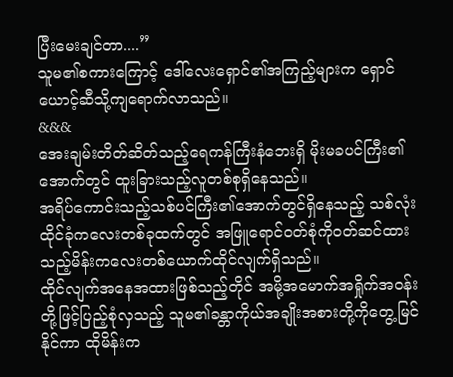ပြီးမေးချင်တာ....”
သူမ၏စကားကြောင့် ဒေါ်လေးရှောင်၏အကြည့်များက ရှောင်ယောင့်ဆီသို့ကျရောက်လာသည်။
&&&
အေးချမ်းတိတ်ဆိတ်သည့်ရေကန်ကြီးနံဘေးရှိ မိုးမခပင်ကြီး၏အောက်တွင် ထူးခြားသည့်လူတစ်စုရှိနေသည်။
အရိပ်ကောင်းသည့်သစ်ပင်ကြီး၏အောက်တွင်ရှိနေသည့် သစ်လုံးထိုင်ခုံကလေးတစ်ခုထက်တွင် အဖြူရောင်ဝတ်စုံကိုဝတ်ဆင်ထားသည့်မိန်းကလေးတစ်ယောက်ထိုင်လျက်ရှိသည်။
ထိုင်လျက်အနေအထားဖြစ်သည့်တိုင် အမို့အမောက်အရှိုက်အဝန်းတို့ဖြင့်ပြည့်စုံလှသည့် သူမ၏ခန္တာကိုယ်အချိုးအစားတို့ကိုတွေ့မြင်နိုင်ကာ ထိုမိန်းက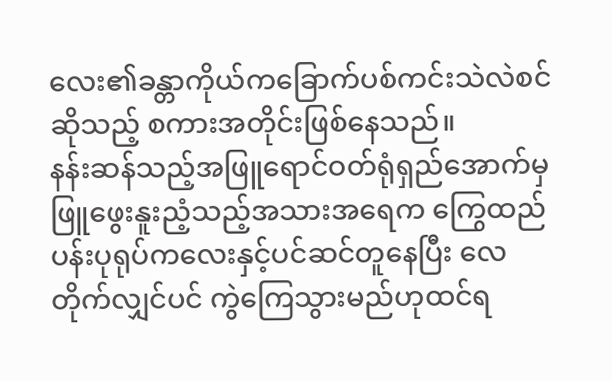လေး၏ခန္တာကိုယ်ကခြောက်ပစ်ကင်းသဲလဲစင်ဆိုသည့် စကားအတိုင်းဖြစ်နေသည်။
နန်းဆန်သည့်အဖြူရောင်ဝတ်ရုံရှည်အောက်မှ ဖြူဖွေးနူးညံ့သည့်အသားအရေက ကြွေထည်ပန်းပုရုပ်ကလေးနှင့်ပင်ဆင်တူနေပြီး လေတိုက်လျှင်ပင် ကွဲကြေသွားမည်ဟုထင်ရ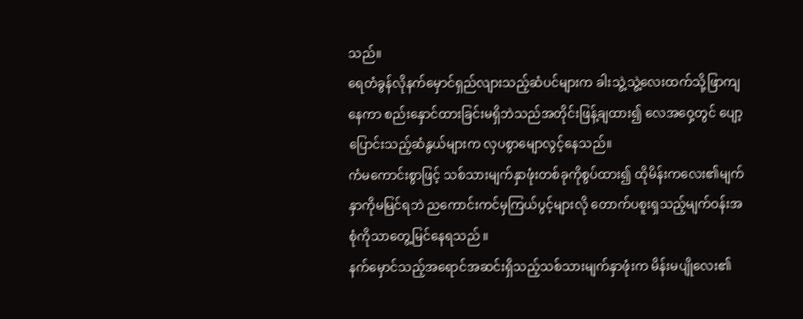သည်။
ရေတံခွန်လိုနက်မှောင်ရှည်လျားသည့်ဆံပင်များက ခါးသွဲ့သွဲ့လေးထက်သို့ဖြာကျနေကာ စည်းနှောင်ထားခြင်းမရှိဘဲသည်အတိုင်းဖြန့်ချထား၍ လေအဝှေ့တွင် ပျော့ပြောင်းသည့်ဆံနွယ်များက လှပစွာမျောလွင့်နေသည်။
ကံမကောင်းစွာဖြင့် သစ်သားမျက်နှာဖုံးတစ်ခုကိုစွပ်ထား၍ ထိုမိန်းကလေး၏မျက်နှာကိုမမြင်ရဘဲ ညကောင်းကင်မှကြယ်ပွင့်များလို တောက်ပစူးရှသည့်မျက်ဝန်းအစုံကိုသာတွေ့မြင်နေရသည် ။
နက်မှောင်သည့်အရောင်အဆင်းရှိသည့်သစ်သားမျက်နှာဖုံးက မိန်းမပျိုလေး၏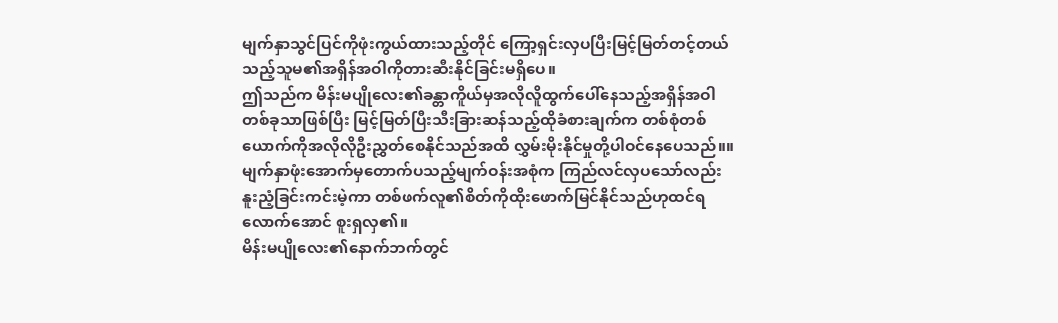မျက်နှာသွင်ပြင်ကိုဖုံးကွယ်ထားသည့်တိုင် ကြော့ရှင်းလှပပြီးမြင့်မြတ်တင့်တယ်သည့်သူမ၏အရှိန်အဝါကိုတားဆီးနိုင်ခြင်းမရှိပေ။
ဤသည်က မိန်းမပျိုလေး၏ခန္တာကိူယ်မှအလိုလိူထွက်ပေါ်နေသည့်အရှိန်အဝါတစ်ခုသာဖြစ်ပြီး မြင့်မြတ်ပြီးသီးခြားဆန်သည့်ထိုခံစားချက်က တစ်စုံတစ်ယောက်ကိုအလိုလိုဦးညွှတ်စေနိုင်သည်အထိ လွှမ်းမိုးနိုင်မှုတို့ပါဝင်နေပေသည်။။
မျက်နှာဖုံးအောက်မှတောက်ပသည့်မျက်ဝန်းအစုံက ကြည်လင်လှပသော်လည်းနူးညံ့ခြင်းကင်းမဲ့ကာ တစ်ဖက်လူ၏စိတ်ကိုထိုးဖောက်မြင်နိုင်သည်ဟုထင်ရလောက်အောင် စူးရှလှ၏။
မိန်းမပျိုလေး၏နောက်ဘက်တွင်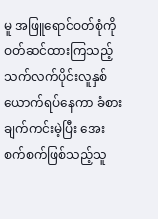မူ အဖြူရောင်ဝတ်စုံကိုဝတ်ဆင်ထားကြသည့်သက်လက်ပိုင်းလူနှစ်ယောက်ရပ်နေကာ ခံစားချက်ကင်းမဲ့ပြီး အေးစက်စက်ဖြစ်သည့်သူ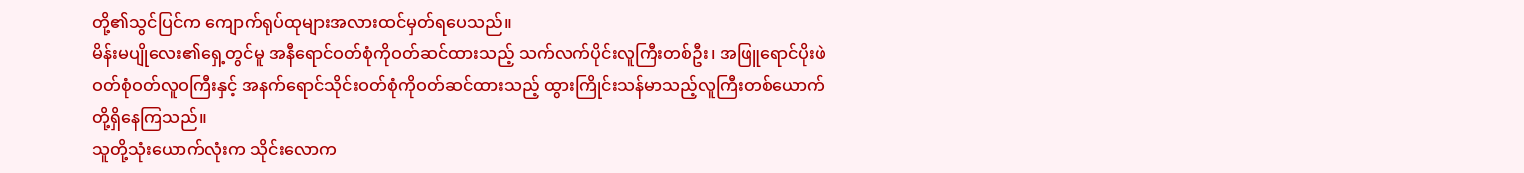တို့၏သွင်ပြင်က ကျောက်ရုပ်ထုများအလားထင်မှတ်ရပေသည်။
မိန်းမပျိုလေး၏ရှေ့တွင်မူ အနီရောင်ဝတ်စုံကိုဝတ်ဆင်ထားသည့် သက်လက်ပိုင်းလူကြီးတစ်ဦး၊ အဖြူရောင်ပိုးဖဲဝတ်စုံဝတ်လူဝကြီးနှင့် အနက်ရောင်သိုင်းဝတ်စုံကိုဝတ်ဆင်ထားသည့် ထွားကြိုင်းသန်မာသည့်လူကြီးတစ်ယောက်တို့ရှိနေကြသည်။
သူတို့သုံးယောက်လုံးက သိုင်းလောက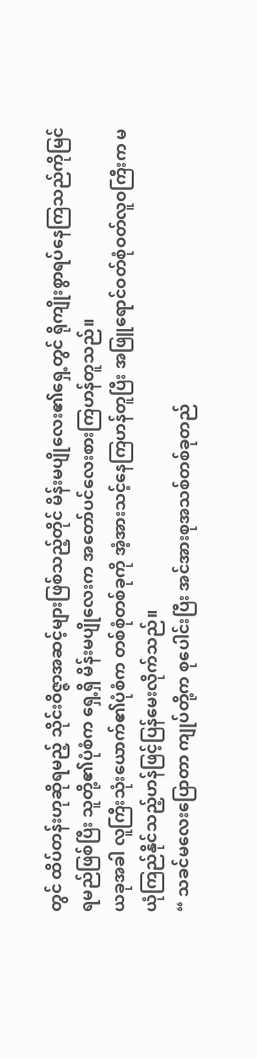တွင် ထိပ်တန်းဟုဆိုရမည့် သိုင်းဝိဇ္ဇာအဆင့်များဖြစ်သည့်တိုင် မိန်းမပျိုလေး၏ရှေ့တွင် ရိုကျိုးစွာရပ်နေကြသည်ကိုမြင်ရမည်ဖြစ်ပြီး သူတို့၏ပုံစံက ရှေ့ရှိ မိန်းမပျိုလေးက အတော်ပင်လေးစားကြဟန်တူသည်။
ယခုအခါ လူကြီးသုံးယောက်၏ပုံစံက တစ်စုံတစ်ခုကို အံ့အားသင့်နေကြဟန်တူပြီး အဖြူရောင်ဝတ်စုံဝတ်လူဝကြီးက မယုံကြည်နိုင်သည့်ဟန်ဖြင့်ပြန်မေးလိုက်သည်။
“ သခင်မလေးပြောတာ ကျုပ်တို့က စုပေါင်းပြီး အင်အားစုအသစ်တစ်ခုတည်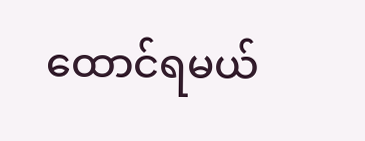ထောင်ရမယ်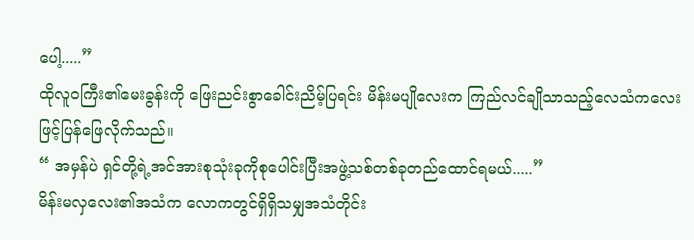ပေါ့.....”
ထိုလူဝကြီး၏မေးခွန်းကို ဖြေးညင်းစွာခေါင်းညိမ့်ပြရင်း မိန်းမပျိုလေးက ကြည်လင်ချိုသာသည့်လေသံကလေးဖြင့်ပြန်ဖြေလိုက်သည်။
“ အမှန်ပဲ ရှင်တို့ရဲ့အင်အားစုသုံးခုကိုစုပေါင်းပြီးအဖွဲ့သစ်တစ်ခုတည်ထောင်ရမယ်.....”
မိန်းမလှလေး၏အသံက လောကတွင်ရှိရှိသမျှအသံတိုင်း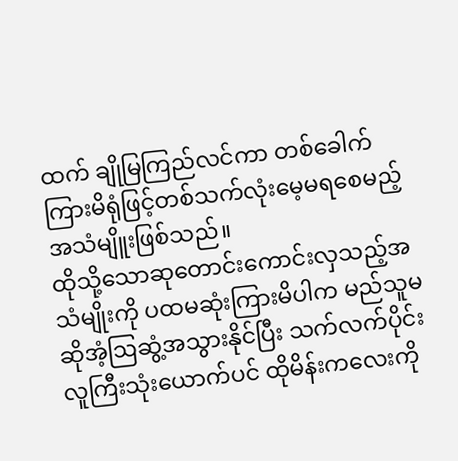ထက် ချိုမြကြည်လင်ကာ တစ်ခေါက်ကြားမိရုံဖြင့်တစ်သက်လုံးမေ့မရစေမည့်အသံမျိူးဖြစ်သည်။
ထိုသို့သောဆုတောင်းကောင်းလှသည့်အသံမျိုးကို ပထမဆုံးကြားမိပါက မည်သူမဆိုအံ့ဩဆွံ့အသွားနိုင်ပြီး သက်လက်ပိုင်းလူကြီးသုံးယောက်ပင် ထိုမိန်းကလေးကို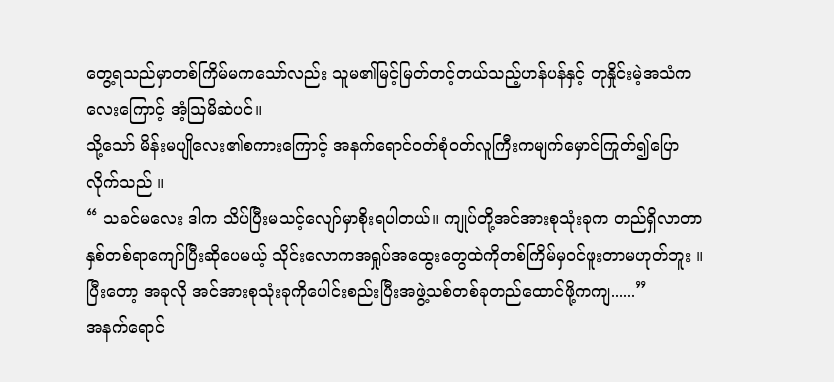တွေ့ရသည်မှာတစ်ကြိမ်မကသော်လည်း သူမ၏မြင့်မြတ်တင့်တယ်သည့်ဟန်ပန်နှင့် တုနှိုင်းမဲ့အသံကလေးကြောင့် အံ့ဩမိဆဲပင်။
သို့သော် မိန်းမပျိုလေး၏စကားကြောင့် အနက်ရောင်ဝတ်စုံဝတ်လူကြီးကမျက်မှောင်ကြုတ်၍ပြောလိုက်သည် ။
“ သခင်မလေး ဒါက သိပ်ပြီးမသင့်လျော်မှာစိုးရပါတယ်။ ကျုပ်တို့အင်အားစုသုံးခုက တည်ရှိလာတာနှစ်တစ်ရာကျော်ပြီးဆိုပေမယ့် သိုင်းလောကအရှုပ်အထွေးတွေထဲကိုတစ်ကြိမ်မှဝင်ဖူးတာမဟုတ်ဘူး ။
ပြီးတော့ အခုလို အင်အားစုသုံးခုကိုပေါင်းစည်းပြီးအဖွဲ့သစ်တစ်ခုတည်ထောင်ဖို့ကကျ......”
အနက်ရောင်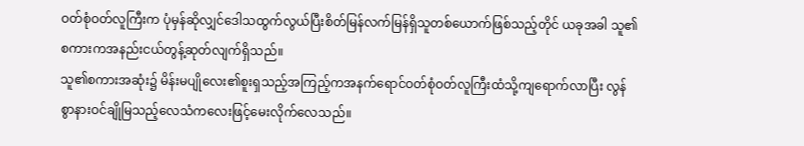ဝတ်စုံဝတ်လူကြီးက ပုံမှန်ဆိုလျှင်ဒေါသထွက်လွယ်ပြီးစိတ်မြန်လက်မြန်ရှိသူတစ်ယောက်ဖြစ်သည့်တိုင် ယခုအခါ သူ၏စကားကအနည်းငယ်တွန့်ဆုတ်လျက်ရှိသည်။
သူ၏စကားအဆုံး၌ မိန်းမပျိုလေး၏စူးရှသည့်အကြည့်ကအနက်ရောင်ဝတ်စုံဝတ်လူကြီးထံသို့ကျရောက်လာပြီး လွန်စွာနားဝင်ချိုမြသည့်လေသံကလေးဖြင့်မေးလိုက်လေသည်။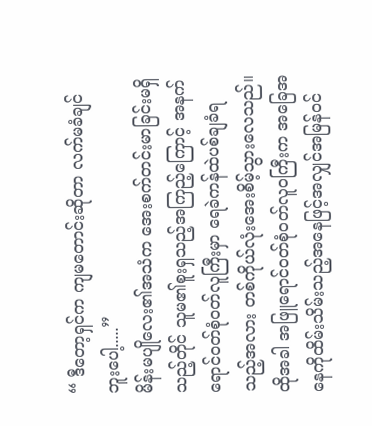“ ဒီတော့ရှင်က ကျမတောင်းဆိုတာ လက်မခံချင်ဘူးပေါ့.....”
မိန်းမပျိုလေး၏အသံက အေးစက်တင်းမာခြင်းမရှိသည့်တိုင် သူမ၏စူးရှသည့်အကြည့်ကြောင့် အနက်ရောင်ဝတ်စုံဝတ်လူကြီးမှာ ရေခဲကန်ထဲပစ်ချခံရသည့်အလား တစ်ကိုယ်လုံးအေးစိမ့်သွားလေသည်။
ထိုအခါ အဖြူရောင်ဝတ်စုံဝတ်လူဝကြီးက အခြေအနေကိုထိမ်းသိမ်းသည့်အနေဖြင့်အလျှင်အမြန်ဝင်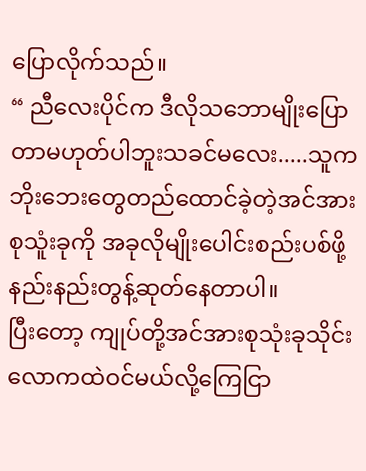ပြောလိုက်သည်။
“ ညီလေးပိုင်က ဒီလိုသဘောမျိုးပြောတာမဟုတ်ပါဘူးသခင်မလေး.....သူက ဘိုးဘေးတွေတည်ထောင်ခဲ့တဲ့အင်အားစုသူံးခုကို အခုလိုမျိုးပေါင်းစည်းပစ်ဖို့နည်းနည်းတွန့်ဆုတ်နေတာပါ။
ပြီးတော့ ကျုပ်တို့အင်အားစုသုံးခုသိုင်းလောကထဲဝင်မယ်လို့ကြေငြာ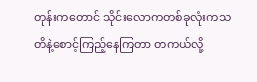တုန်းကတောင် သိုင်းလောကတစ်ခုလုံးကသတိနဲ့စောင့်ကြည့်နေကြတာ တကယ်လို့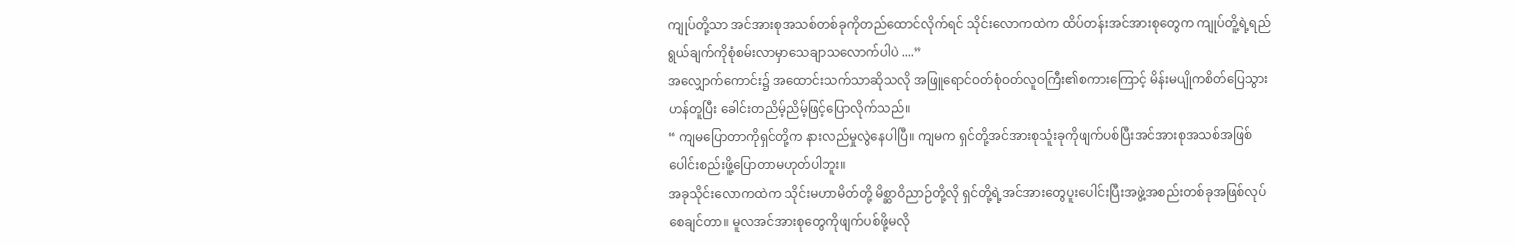ကျုပ်တို့သာ အင်အားစုအသစ်တစ်ခုကိုတည်ထောင်လိုက်ရင် သိုင်းလောကထဲက ထိပ်တန်းအင်အားစုတွေက ကျုပ်တိူ့ရဲ့ရည်ရွယ်ချက်ကိုစုံစမ်းလာမှာသေချာသလောက်ပါပဲ ....”
အလျှောက်ကောင်း၌ အထောင်းသက်သာဆိုသလို အဖြူရောင်ဝတ်စုံဝတ်လူဝကြီး၏စကားကြောင့် မိန်းမပျိုကစိတ်ပြေသွားဟန်တူပြီး ခေါင်းတညိမ့်ညိမ့်ဖြင့်ပြောလိုက်သည်။
“ ကျမပြောတာကိုရှင်တို့က နားလည်မှုလွဲနေပါပြီ။ ကျမက ရှင်တို့အင်အားစုသူံးခုကိုဖျက်ပစ်ပြီးအင်အားစုအသစ်အဖြစ်ပေါင်းစည်းဖိူ့ပြောတာမဟုတ်ပါဘူး။
အခုသိုင်းလောကထဲက သိုင်းမဟာမိတ်တို့ မိစ္ဆာဝိညာဉ်တို့လို ရှင်တို့ရဲ့အင်အားတွေပူးပေါင်းပြီးအဖွဲ့အစည်းတစ်ခုအဖြစ်လုပ်စေချင်တာ။ မူလအင်အားစုတွေကိုဖျက်ပစ်ဖို့မလို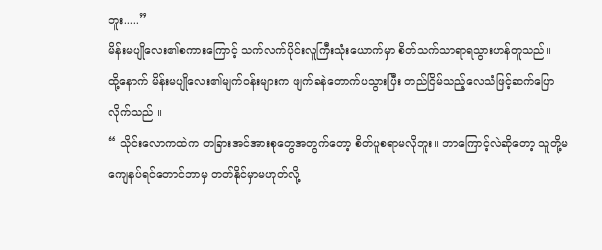ဘူး.....”
မိန်းမပျိုလေး၏စကားကြောင့် သက်လက်ပိုင်းလူကြီးသုံးယောက်မှာ စိတ်သက်သာရာရသွားဟန်တူသည်။
ထို့နောက် မိန်းမပျိုလေး၏မျက်ဝန်းများက ဖျက်ခနဲတောက်ပသွားပြီး တည်ငြိမ်သည့်လေသံဖြင့်ဆက်ပြောလိုက်သည် ။
“ သိုင်းလောကထဲက တခြားအင်အားစုတွေအတွက်တော့ စိတ်ပူစရာမလိုဘူး။ ဘာကြောင့်လဲဆိုတော့ သူတို့မကျေနပ်ရင်တောင်ဘာမှ တတ်နိုင်မှာမဟုတ်လို့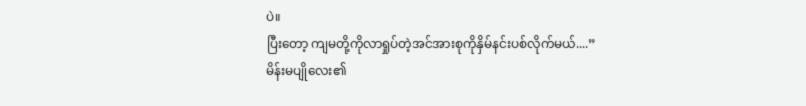ပဲ။
ပြီးတော့ ကျမတို့ကိုလာရှုပ်တဲ့အင်အားစုကိုနှိမ်နင်းပစ်လိုက်မယ်....”
မိန်းမပျိုလေး၏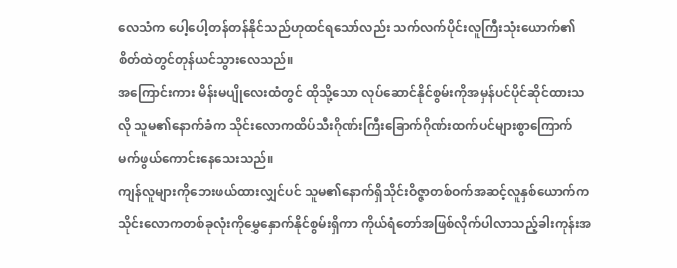လေသံက ပေါ့ပေါ့တန်တန်နိုင်သည်ဟုထင်ရသော်လည်း သက်လက်ပိုင်းလူကြီးသုံးယောက်၏စိတ်ထဲတွင်တုန်ယင်သွားလေသည်။
အကြောင်းကား မိန်းမပျိုလေးထံတွင် ထိုသို့သော လုပ်ဆောင်နိုင်စွမ်းကိုအမှန်ပင်ပိုင်ဆိုင်ထားသလို သူမ၏နောက်ခံက သိုင်းလောကထိပ်သီးဂိုဏ်းကြီးခြောက်ဂိုဏ်းထက်ပင်များစွာကြောက်မက်ဖွယ်ကောင်းနေသေးသည်။
ကျန်လူများကိုဘေးဖယ်ထားလျှင်ပင် သူမ၏နောက်ရှိသိုင်းဝိဇ္ဇာတစ်ဝက်အဆင့်လူနှစ်ယောက်က သိုင်းလောကတစ်ခုလုံးကိုမွှေနှောက်နိုင်စွမ်းရှိကာ ကိုယ်ရံတော်အဖြစ်လိုက်ပါလာသည့်ခါးကုန်းအ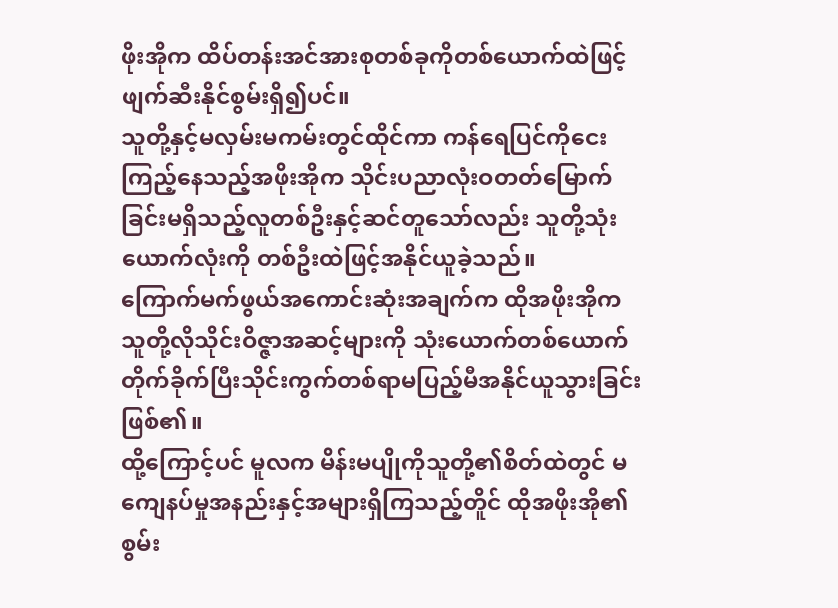ဖိုးအိုက ထိပ်တန်းအင်အားစုတစ်ခုကိုတစ်ယောက်ထဲဖြင့်ဖျက်ဆီးနိုင်စွမ်းရှိ၍ပင်။
သူတို့နှင့်မလှမ်းမကမ်းတွင်ထိုင်ကာ ကန်ရေပြင်ကိုငေးကြည့်နေသည့်အဖိုးအိုက သိုင်းပညာလုံးဝတတ်မြောက်ခြင်းမရှိသည့်လူတစ်ဦးနှင့်ဆင်တူသော်လည်း သူတို့သုံးယောက်လုံးကို တစ်ဦးထဲဖြင့်အနိုင်ယူခဲ့သည်။
ကြောက်မက်ဖွယ်အကောင်းဆုံးအချက်က ထိုအဖိုးအိုက သူတို့လိုသိုင်းဝိဇ္ဇာအဆင့်များကို သုံးယောက်တစ်ယောက်တိုက်ခိုက်ပြီးသိုင်းကွက်တစ်ရာမပြည့်မီအနိုင်ယူသွားခြင်းဖြစ်၏။
ထို့ကြောင့်ပင် မူလက မိန်းမပျိုကိုသူတို့၏စိတ်ထဲတွင် မကျေနပ်မှုအနည်းနှင့်အများရှိကြသည့်တိူင် ထိုအဖိုးအို၏စွမ်း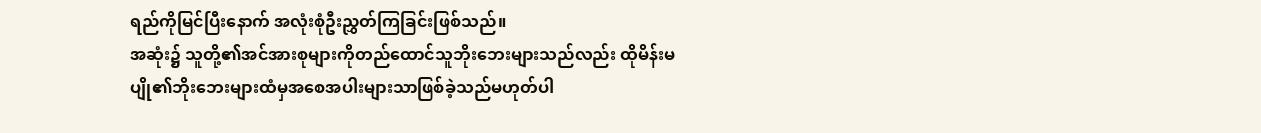ရည်ကိုမြင်ပြီးနောက် အလုံးစုံဦးညွှတ်ကြခြင်းဖြစ်သည်။
အဆုံး၌ သူတို့၏အင်အားစုများကိုတည်ထောင်သူဘိုးဘေးများသည်လည်း ထိုမိန်းမပျို၏ဘိုးဘေးများထံမှအစေအပါးများသာဖြစ်ခဲ့သည်မဟုတ်ပါ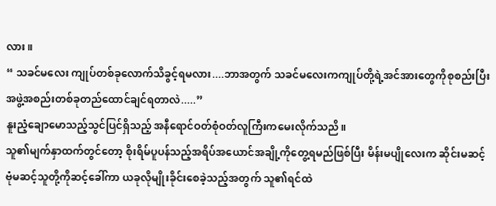လား။
“ သခင်မလေး ကျုပ်တစ်ခုလောက်သိခွင့်ရမလား....ဘာအတွက် သခင်မလေးကကျုပ်တို့ရဲ့အင်အားတွေကိုစုစည်းပြီး အဖွဲ့အစည်းတစ်ခုတည်ထောင်ချင်ရတာလဲ.....”
နူးညံ့ချောမောသည့်သွင်ပြင်ရှိသည့် အနီရောင်ဝတ်စုံဝတ်လူကြီးကမေးလိုက်သညိ။
သူ၏မျက်နှာထက်တွင်တော့ စိုးရိမ်ပူပန်သည့်အရိပ်အယောင်အချို့ကိုတွေ့ရမည်ဖြစ်ပြီး မိန်းမပျိုလေးက ဆိုင်းမဆင့်ဗုံမဆင့်သူတို့ကိုဆင့်ခေါ်ကာ ယခုလိုမျိုးခိုင်းစေခဲ့သည့်အတွက် သူ၏ရင်ထဲ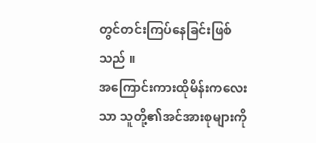တွင်တင်းကြပ်နေခြင်းဖြစ်သည် ။
အကြောင်းကားထိုမိန်းကလေးသာ သူတို့၏အင်အားစုများကို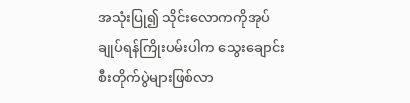အသုံးပြု၍ သိုင်းလောကကိုအုပ်ချုပ်ရန်ကြိုးပမ်းပါက သွေးချောင်းစီးတိုက်ပွဲများဖြစ်လာ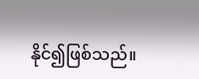နိုင်၍ဖြစ်သည်။